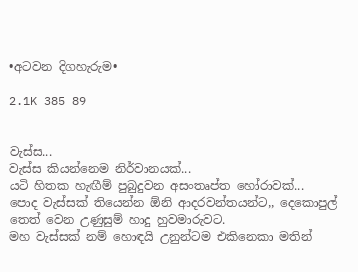•අටවන දිගහැරුම•

2.1K 385 89


වැස්ස...
වැස්ස කියන්නෙම නිර්වානයක්...
යටි හිතක හැඟීම් පුබුදුවන අසංතෘප්ත හෝරාවක්...
පොද වැස්සක් තියෙන්න ඕනි ආදරවන්තයන්ට,, දෙකොපුල් තෙත් වෙන උණුසුම් හාදු හුවමාරුවට.
මහ වැස්සක් නම් හොඳයි උනුන්ටම එකිනෙකා මතින්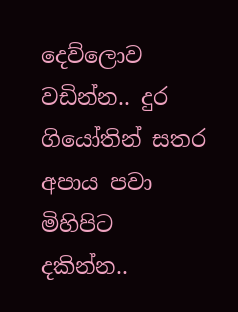දෙව්ලොව වඩින්න.. දුර ගියෝතින් සතර අපාය පවා මිහිපිට දකින්න..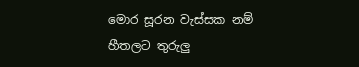මොර සූරන වැස්සක නම් හීතලට තුරුලු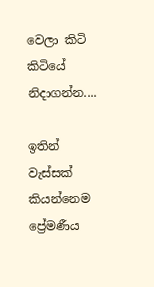වෙලා කිටි කිටියේ නිදාගන්න....

ඉතින් වැස්සක් කියන්නෙම ප්‍රේමණීය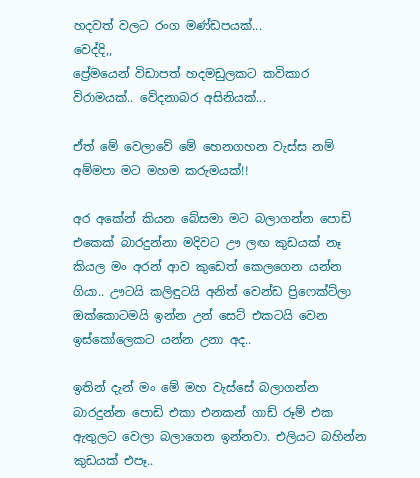හදවත් වලට රංග මණ්ඩපයක්...
වෙද්දි,,
ප්‍රේමයෙන් විඩාපත් හදමඩුලකට කවිකාර විරාමයක්.. වේදනාබර අසිනියක්...

ඒත් මේ වෙලාවේ මේ හෙනගහන වැස්ස නම් අම්මපා මට මහම කරුමයක්!!

අර අකේන් කියන බේසමා මට බලාගන්න පොඩි එකෙක් බාරදුන්නා මදිවට ඌ ලඟ කුඩයක් නෑ කියල මං අරන් ආව කුඩෙත් කෙලගෙන යන්න ගියා.. ඌටයි කලිඳුටයි අනිත් වෙන්ඩ ප්‍රිෆෙක්‍ට්ලා ඔක්කොටමයි ඉන්න උන් සෙට් එකටයි වෙන ඉස්කෝලෙකට යන්න උනා අද..

ඉතින් දැන් මං මේ මහ වැස්සේ බලාගන්න බාරදුන්න පොඩි එකා එනකන් ගාඩ් රූම් එක ඇතුලට වෙලා බලාගෙන ඉන්නවා. එලියට බහින්න කුඩයක් එපෑ..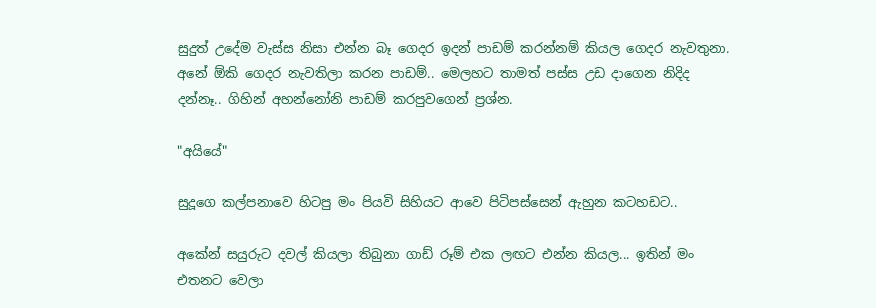සුදුත් උදේම වැස්ස නිසා එන්න බෑ ගෙදර ඉදන් පාඩම් කරන්නම් කියල ගෙදර නැවතුනා. අනේ ඕකි ගෙදර නැවතිලා කරන පාඩම්.. මෙලහට තාමත් පස්ස උඩ දාගෙන නිදිද දන්නෑ.. ගිහින් අහන්නෝනි පාඩම් කරපුවගෙන් ප්‍රශ්න.

"අයියේ"

සුදූගෙ කල්පනාවෙ හිටපු මං පියවි සිහියට ආවෙ පිටිපස්සෙන් ඇහුන කටහඩට..

අකේන් සයුරුට දවල් කියලා තිබුනා ගාඩ් රූම් එක ලඟට එන්න කියල... ඉතින් මං එතනට වෙලා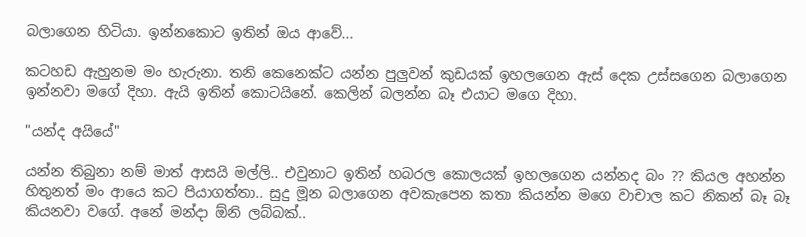බලාගෙන හිටියා. ඉන්නකොට ඉතින් ඔය ආවේ...

කටහඩ ඇහුනම මං හැරුනා. තනි කෙනෙක්ට යන්න පුලුවන් කුඩයක් ඉහලගෙන ඇස් දෙක උස්සගෙන බලාගෙන ඉන්නවා මගේ දිහා. ඇයි ඉතින් කොටයිනේ. කෙලින් බලන්න බෑ එයාට මගෙ දිහා.

"යන්ද අයියේ"

යන්න තිබුනා නම් මාත් ආසයි මල්ලි.. එවුනාට ඉතින් හබරල කොලයක් ඉහලගෙන යන්නද බං ?? කියල අහන්න හිතුනත් මං ආයෙ කට පියාගත්තා.. සුදු මූන බලාගෙන අවකැපෙන කතා කියන්න මගෙ වාචාල කට නිකන් බෑ බෑ කියනවා වගේ. අනේ මන්දා ඕනි ලබ්බක්..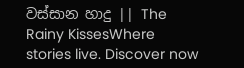වස්සාන හාදු || The Rainy KissesWhere stories live. Discover now